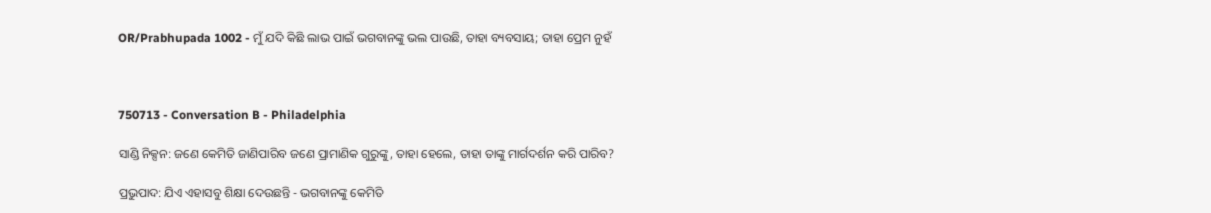OR/Prabhupada 1002 - ମୁଁ ଯଦି କିଛି ଲାଭ ପାଇଁ ଭଗବାନଙ୍କୁ ଭଲ ପାଉଛି, ତାହା ବ୍ୟବସାୟ; ତାହା ପ୍ରେମ ନୁହଁ



750713 - Conversation B - Philadelphia

ସାଣ୍ଡି ନିକ୍ସନ: ଜଣେ କେମିତି ଜାଣିପାରିବ ଜଣେ ପ୍ରାମାଣିକ ଗୁରୁଙ୍କୁ, ତାହା ହେଲେ, ତାହା ତାଙ୍କୁ ମାର୍ଗଦର୍ଶନ କରି ପାରିବ?

ପ୍ରଭୁପାଦ: ଯିଏ ଏହାସବୁ ଶିକ୍ଷା ଦେଉଛନ୍ତି - ଭଗବାନଙ୍କୁ କେମିତି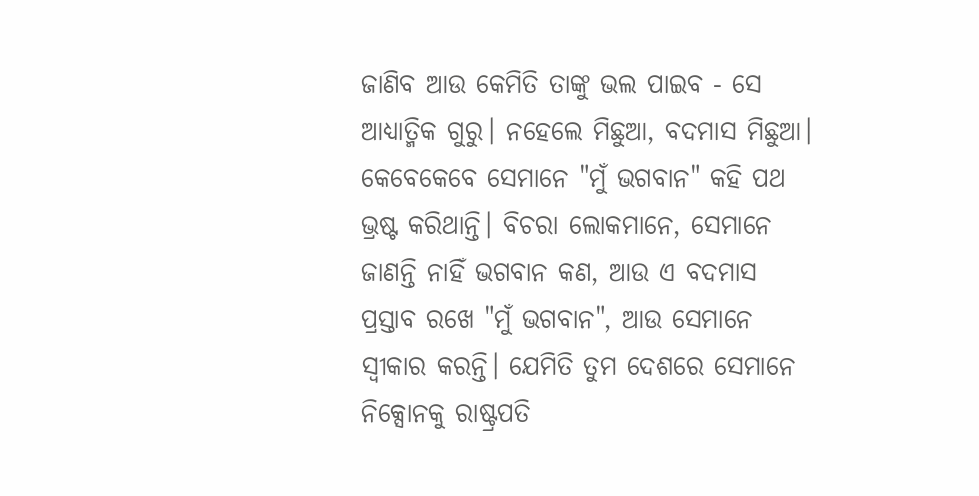ଜାଣିବ ଆଉ କେମିତି ତାଙ୍କୁ ଭଲ ପାଇବ - ସେ ଆଧ୍ୟାତ୍ମିକ ଗୁରୁ। ନହେଲେ ମିଛୁଆ, ବଦମାସ ମିଛୁଆ। କେବେକେବେ ସେମାନେ "ମୁଁ ଭଗବାନ" କହି ପଥ ଭ୍ରଷ୍ଟ କରିଥାନ୍ତି। ବିଚରା ଲୋକମାନେ, ସେମାନେ ଜାଣନ୍ତି ନାହିଁ ଭଗବାନ କଣ, ଆଉ ଏ ବଦମାସ ପ୍ରସ୍ତାବ ରଖେ "ମୁଁ ଭଗବାନ", ଆଉ ସେମାନେ ସ୍ୱୀକାର କରନ୍ତି। ଯେମିତି ତୁମ ଦେଶରେ ସେମାନେ ନିକ୍ସୋନକୁ ରାଷ୍ଟ୍ରପତି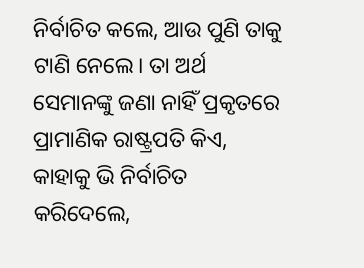ନିର୍ବାଚିତ କଲେ, ଆଉ ପୁଣି ତାକୁ ଟାଣି ନେଲେ। ତା ଅର୍ଥ ସେମାନଙ୍କୁ ଜଣା ନାହିଁ ପ୍ରକୃତରେ ପ୍ରାମାଣିକ ରାଷ୍ଟ୍ରପତି କିଏ, କାହାକୁ ଭି ନିର୍ବାଚିତ କରିଦେଲେ,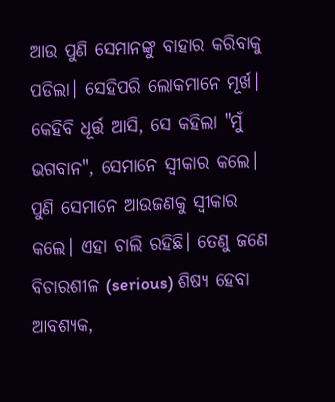ଆଉ ପୁଣି ସେମାନଙ୍କୁ ବାହାର କରିବାକୁ ପଡିଲା। ସେହିପରି ଲୋକମାନେ ମୂର୍ଖ। କେହିବି ଧୂର୍ତ୍ତ ଆସି, ସେ କହିଲା "ମୁଁ ଭଗବାନ", ସେମାନେ ସ୍ୱୀକାର କଲେ। ପୁଣି ସେମାନେ ଆଉଜଣକୁ ସ୍ୱୀକାର କଲେ। ଏହା ଚାଲି ରହିଛି। ତେଣୁ ଜଣେ ବିଚାରଶୀଳ (serious) ଶିଷ୍ୟ ହେବା ଆବଶ୍ୟକ,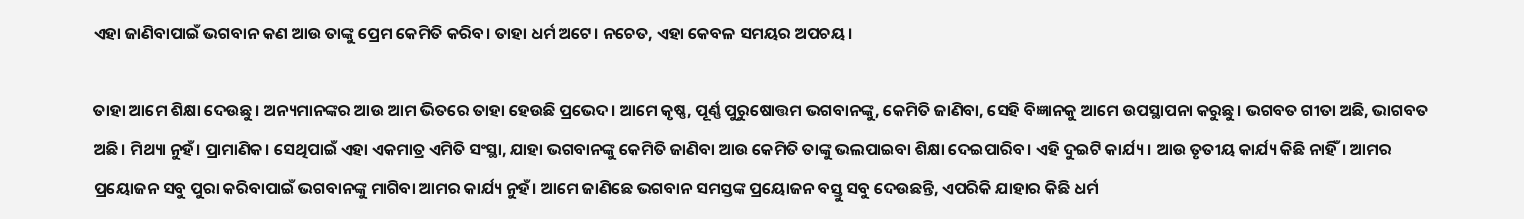ଏହା ଜାଣିବାପାଇଁ ଭଗବାନ କଣ ଆଉ ତାଙ୍କୁ ପ୍ରେମ କେମିତି କରିବ। ତାହା ଧର୍ମ ଅଟେ। ନଚେତ, ଏହା କେବଳ ସମୟର ଅପଚୟ।

ତାହା ଆମେ ଶିକ୍ଷା ଦେଉଛୁ। ଅନ୍ୟମାନଙ୍କର ଆଉ ଆମ ଭିତରେ ତାହା ହେଉଛି ପ୍ରଭେଦ। ଆମେ କୃଷ୍ଣ, ପୂର୍ଣ୍ଣ ପୁରୁଷୋତ୍ତମ ଭଗବାନଙ୍କୁ, କେମିତି ଜାଣିବା, ସେହି ବିଜ୍ଞାନକୁ ଆମେ ଉପସ୍ଥାପନା କରୁଛୁ। ଭଗବତ ଗୀତା ଅଛି, ଭାଗବତ ଅଛି। ମିଥ୍ୟା ନୁହଁ। ପ୍ରାମାଣିକ। ସେଥିପାଇଁ ଏହା ଏକମାତ୍ର ଏମିତି ସଂସ୍ଥା, ଯାହା ଭଗବାନଙ୍କୁ କେମିତି ଜାଣିବା ଆଉ କେମିତି ତାଙ୍କୁ ଭଲପାଇବା ଶିକ୍ଷା ଦେଇପାରିବ। ଏହି ଦୁଇଟି କାର୍ଯ୍ୟ। ଆଉ ତୃତୀୟ କାର୍ଯ୍ୟ କିଛି ନାହିଁ। ଆମର ପ୍ରୟୋଜନ ସବୁ ପୁରା କରିବାପାଇଁ ଭଗବାନଙ୍କୁ ମାଗିବା ଆମର କାର୍ଯ୍ୟ ନୁହଁ। ଆମେ ଜାଣିଛେ ଭଗବାନ ସମସ୍ତଙ୍କ ପ୍ରୟୋଜନ ବସ୍ତୁ ସବୁ ଦେଉଛନ୍ତି, ଏପରିକି ଯାହାର କିଛି ଧର୍ମ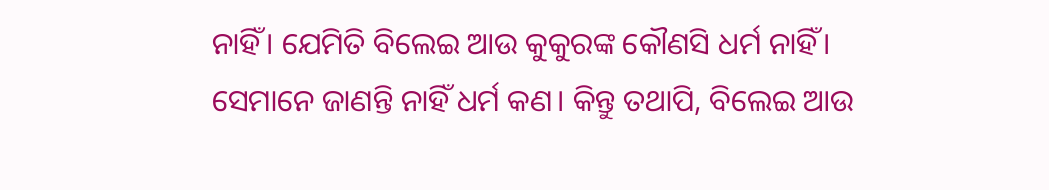ନାହିଁ। ଯେମିତି ବିଲେଇ ଆଉ କୁକୁରଙ୍କ କୌଣସି ଧର୍ମ ନାହିଁ। ସେମାନେ ଜାଣନ୍ତି ନାହିଁ ଧର୍ମ କଣ। କିନ୍ତୁ ତଥାପି, ବିଲେଇ ଆଉ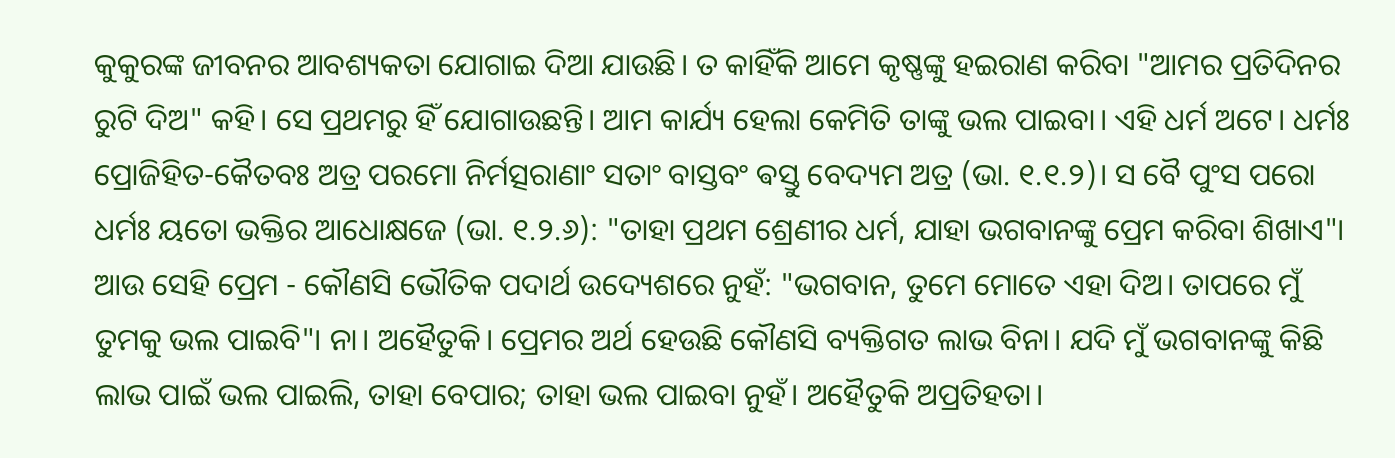କୁକୁରଙ୍କ ଜୀବନର ଆବଶ୍ୟକତା ଯୋଗାଇ ଦିଆ ଯାଉଛି। ତ କାହିଁକି ଆମେ କୃଷ୍ଣଙ୍କୁ ହଇରାଣ କରିବା "ଆମର ପ୍ରତିଦିନର ରୁଟି ଦିଅ" କହି। ସେ ପ୍ରଥମରୁ ହିଁ ଯୋଗାଉଛନ୍ତି। ଆମ କାର୍ଯ୍ୟ ହେଲା କେମିତି ତାଙ୍କୁ ଭଲ ପାଇବା। ଏହି ଧର୍ମ ଅଟେ। ଧର୍ମଃ ପ୍ରୋଜିହିତ-କୈତବଃ ଅତ୍ର ପରମୋ ନିର୍ମତ୍ସରାଣାଂ ସତାଂ ବାସ୍ତବଂ ଵସ୍ତୁ ବେଦ୍ୟମ ଅତ୍ର (ଭା. ୧.୧.୨)। ସ ବୈ ପୁଂସ ପରୋ ଧର୍ମଃ ୟତୋ ଭକ୍ତିର ଆଧୋକ୍ଷଜେ (ଭା. ୧.୨.୬): "ତାହା ପ୍ରଥମ ଶ୍ରେଣୀର ଧର୍ମ, ଯାହା ଭଗବାନଙ୍କୁ ପ୍ରେମ କରିବା ଶିଖାଏ"। ଆଉ ସେହି ପ୍ରେମ - କୌଣସି ଭୌତିକ ପଦାର୍ଥ ଉଦ୍ୟେଶରେ ନୁହଁ: "ଭଗବାନ, ତୁମେ ମୋତେ ଏହା ଦିଅ। ତାପରେ ମୁଁ ତୁମକୁ ଭଲ ପାଇବି"। ନା। ଅହୈତୁକି। ପ୍ରେମର ଅର୍ଥ ହେଉଛି କୌଣସି ବ୍ୟକ୍ତିଗତ ଲାଭ ବିନା। ଯଦି ମୁଁ ଭଗବାନଙ୍କୁ କିଛି ଲାଭ ପାଇଁ ଭଲ ପାଇଲି, ତାହା ବେପାର; ତାହା ଭଲ ପାଇବା ନୁହଁ। ଅହୈତୁକି ଅପ୍ରତିହତା।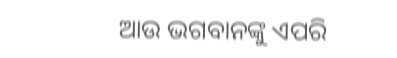ଆଉ ଭଗବାନଙ୍କୁ ଏପରି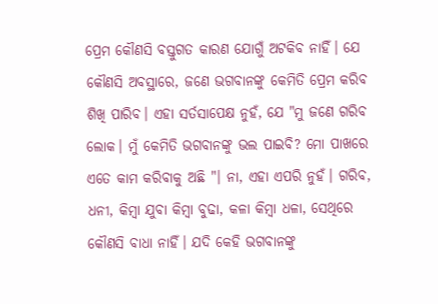ପ୍ରେମ କୌଣସି ବସ୍ତୁଗତ କାରଣ ଯୋଗୁଁ ଅଟକିବ ନାହିଁ। ଯେ କୌଣସି ଅବସ୍ଥାରେ, ଜଣେ ଭଗବାନଙ୍କୁ କେମିତି ପ୍ରେମ କରିବ ଶିଖି ପାରିବ। ଏହା ସର୍ତସାପେକ୍ଷ ନୁହଁ, ଯେ "ମୁ ଜଣେ ଗରିବ ଲୋକ। ମୁଁ କେମିତି ଭଗବାନଙ୍କୁ ଭଲ ପାଇବି? ମୋ ପାଖରେ ଏତେ କାମ କରିବାକୁ ଅଛି "। ନା, ଏହା ଏପରି ନୁହଁ। ଗରିବ, ଧନୀ, କିମ୍ବା ଯୁବା କିମ୍ବା ବୁଢା, କଳା କିମ୍ବା ଧଳା, ସେଥିରେ କୌଣସି ବାଧା ନାହିଁ। ଯଦି କେହି ଭଗବାନଙ୍କୁ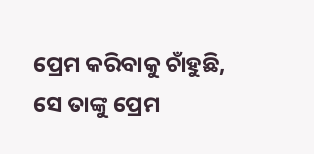ପ୍ରେମ କରିବାକୁ ଚାଁହୁଛି, ସେ ତାଙ୍କୁ ପ୍ରେମ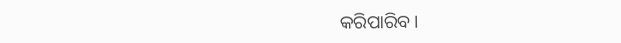କରିପାରିବ।